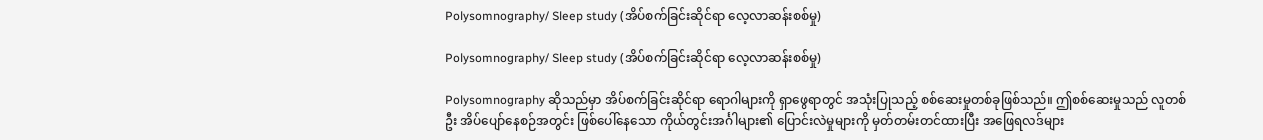Polysomnography/ Sleep study (အိပ်စက်ခြင်းဆိုင်ရာ လေ့လာဆန်းစစ်မှု)

Polysomnography/ Sleep study (အိပ်စက်ခြင်းဆိုင်ရာ လေ့လာဆန်းစစ်မှု)

Polysomnography ဆိုသည်မှာ အိပ်စက်ခြင်းဆိုင်ရာ ရောဂါများကို ရှာဖွေရာတွင် အသုံးပြုသည့် စစ်ဆေးမှုတစ်ခုဖြစ်သည်။ ဤစစ်ဆေးမှုသည် လူတစ်ဦး အိပ်ပျော်နေစဉ်အတွင်း ဖြစ်ပေါ်နေသော ကိုယ်တွင်းအင်္ဂါများ၏ ပြောင်းလဲမှုများကို မှတ်တမ်းတင်ထားပြီး အဖြေရလဒ်များ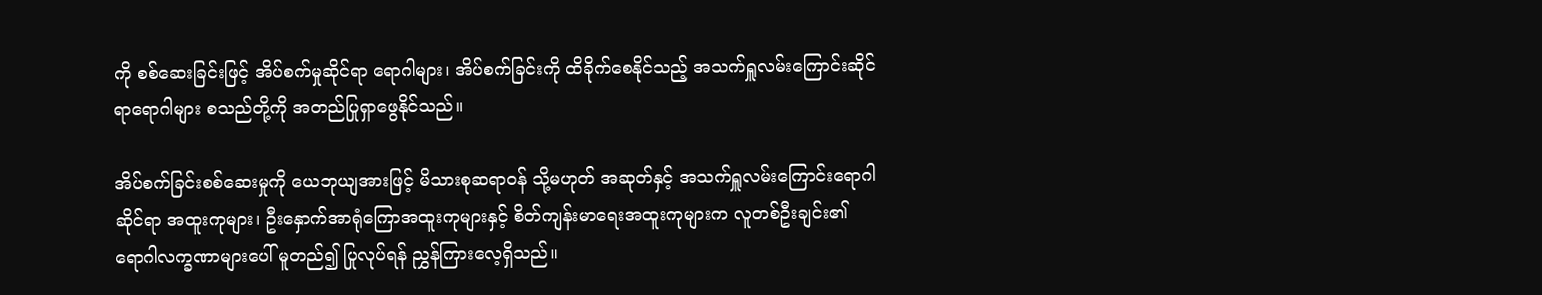ကို စစ်ဆေးခြင်းဖြင့် အိပ်စက်မှုဆိုင်ရာ ရောဂါများ၊ အိပ်စက်ခြင်းကို ထိခိုက်စေနိုင်သည့် အသက်ရှူလမ်းကြောင်းဆိုင်ရာရောဂါများ စသည်တို့ကို အတည်ပြုရှာဖွေနိုင်သည်။

အိပ်စက်ခြင်းစစ်ဆေးမှုကို ယေဘုယျအားဖြင့် မိသားစုဆရာဝန် သို့မဟုတ် အဆုတ်နှင့် အသက်ရှူလမ်းကြောင်းရောဂါဆိုင်ရာ အထူးကုများ၊ ဦးနှောက်အာရုံကြောအထူးကုများနှင့် စိတ်ကျန်းမာ‌ရေးအထူးကုများက လူတစ်ဦးချင်း၏ ရောဂါလက္ခဏာများပေါ် မူတည်၍ ပြုလုပ်ရန် ညွှန်ကြားလေ့ရှိသည်။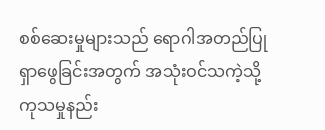စစ်ဆေးမှုများသည် ရောဂါအတည်ပြုရှာဖွေခြင်းအတွက် အသုံးဝင်သကဲ့သို့ ကုသမှုနည်း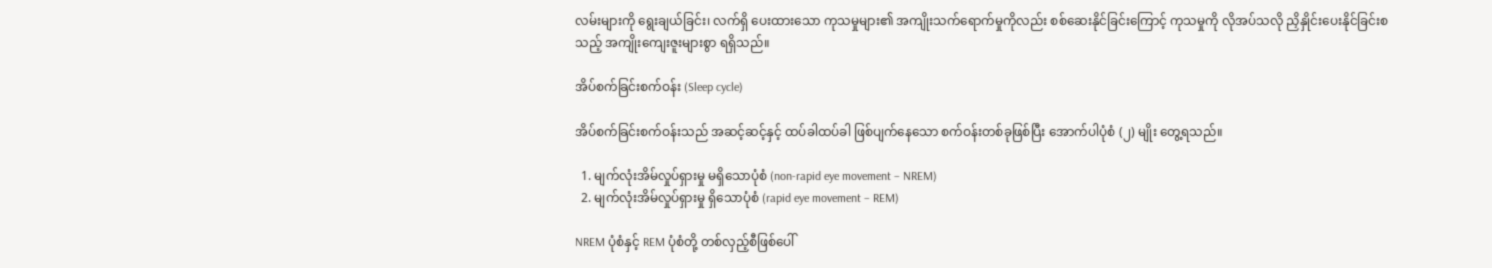လမ်းများကို ‌‌ရွေးချယ်ခြင်း၊ လက်ရှိ ပေးထားသော ကုသမှုများ၏ အကျိုးသက်‌ရောက်မှုကိုလည်း စစ်ဆေးနိုင်ခြင်းကြောင့် ကုသမှုကို လိုအပ်သလို ညှိနှိုင်းပေးနိုင်ခြင်းစသည့် အကျိုးကျေးဇူးများစွာ ရရှိသည်။

အိပ်စက်ခြင်းစက်ဝန်း (Sleep cycle)

အိပ်စက်ခြင်းစက်ဝန်းသည် အဆင့်ဆင့်နှင့် ထပ်ခါထပ်ခါ ဖြစ်ပျက်နေသော စက်ဝန်းတစ်ခုဖြစ်ပြီး အောက်ပါပုံစံ (၂) မျိုး တွေ့ရသည်။

  1. မျက်လုံးအိမ်လှုပ်ရှားမှု မရှိသောပုံစံ (non-rapid eye movement – NREM)
  2. မျက်လုံးအိမ်လှုပ်ရှားမှု ရှိသောပုံစံ (rapid eye movement – REM)

NREM ပုံစံနှင့် REM ပုံစံတို့ တစ်လှည့်စီဖြစ်ပေါ်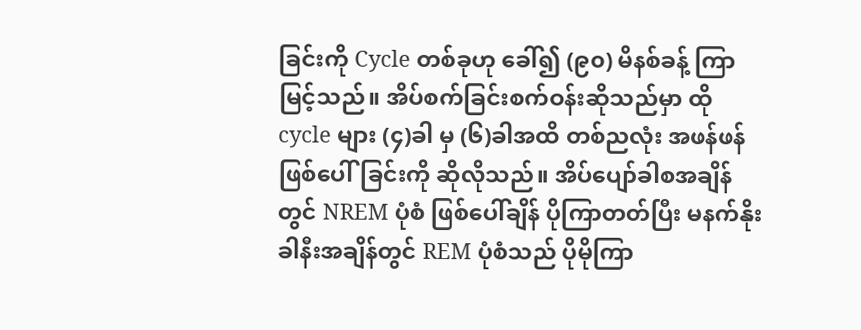ခြင်းကို Cycle တစ်ခုဟု ခေါ်၍ (၉၀) မိနစ်ခန့် ကြာမြင့်သည်။ အိပ်စက်ခြင်းစက်ဝန်းဆိုသည်မှာ ထို cycle များ (၄)ခါ မှ (၆)ခါအထိ တစ်ညလုံး အဖန်ဖန်ဖြစ်ပေါ်ခြင်းကို ဆိုလိုသည်။ အိပ်ပျော်ခါစအချိန်တွင် NREM ပုံစံ ဖြစ်ပေါ်ချိန် ပိုကြာတတ်ပြီး မနက်နိုးခါနီးအချိန်တွင် REM ပုံစံသည် ပိုမိုကြာ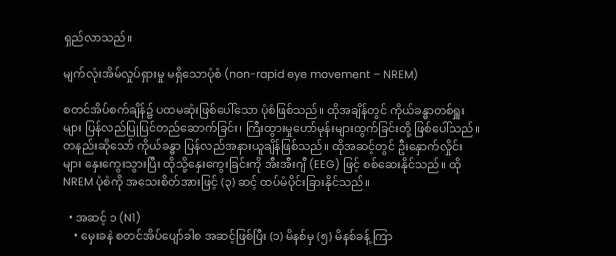ရှည်လာသည်။

မျက်လုံးအိမ်လှုပ်ရှားမှု မရှိသောပုံစံ (non-rapid eye movement – NREM)

စတင်အိပ်စက်ချိန်၌ ပထမဆုံးဖြစ်ပေါ်သော ပုံစံဖြစ်သည်။ ထိုအချိန်တွင် ကိုယ်ခန္ဓာတစ်ရှူးများ ပြန်လည်ပြုပြင်တည်ဆောက်ခြင်း၊ ကြီးထွားမှုဟော်မုန်းများထွက်ခြင်းတို့ ဖြစ်ပေါ်သည်။ တနည်းဆိုသော် ကိုယ်ခန္ဓာ ပြန်လည်အနားယူချိန်ဖြစ်သည်။ ထိုအဆင့်တွင် ဦးနှောက်လှိုင်းများ နှေးကွေးသွားပြီး ထိုသို့နှေးကွေးခြင်းကို အီးအီးဂျီ (EEG) ဖြင့် စစ်ဆေးနိုင်သည်။ ထို NREM ပုံစံကို အသေးစိတ်အားဖြင့် (၃) ဆင့် ထပ်မံပိုင်းခြားနိုင်သည်။

  • အဆင့် ၁ (N1)
    • မှေးခနဲ စတင်အိပ်ပျော်ခါစ အဆင့်ဖြစ်ပြီး (၁) မိနစ်မှ (၅) မိနစ်ခန့် ကြာ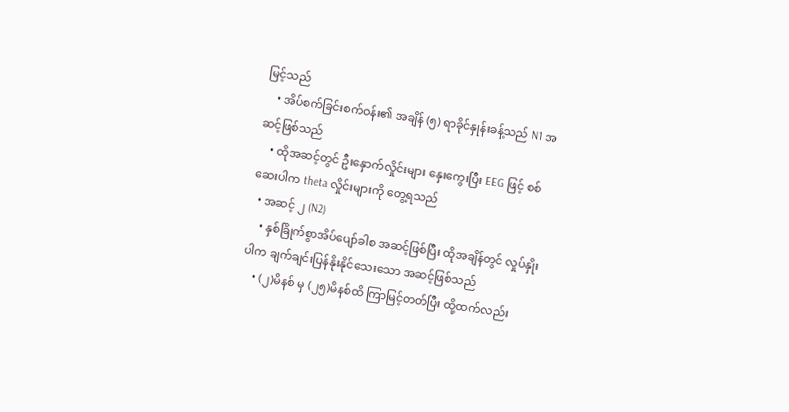မြင့်သည်
    • အိပ်စက်ခြင်းစက်ဝန်း၏ အချိန် (၅) ရာခိုင်နှုန်းခန့်သည် N1 အဆင့်ဖြစ်သည်
    • ထိုအဆင့်တွင် ဦးနှောက်လှိုင်းများ နှေးကွေးပြီး EEG ဖြင့် စစ်ဆေးပါက theta လှိုင်းများကို တွေ့ရသည်
  • အဆင့် ၂ (N2)
    • နှစ်ခြိုက်စွာအိပ်ပျော်ခါစ အဆင့်ဖြစ်ပြီး ထိုအချိန်တွင် လှုပ်နှိုးပါက ချက်ချင်းပြန်နိုးနိုင်သေးသော အဆင့်ဖြစ်သည်
    • (၂)မိနစ် မှ (၂၅)မိနစ်ထိ ကြာမြင့်တတ်ပြီး ထို့ထက်လည်း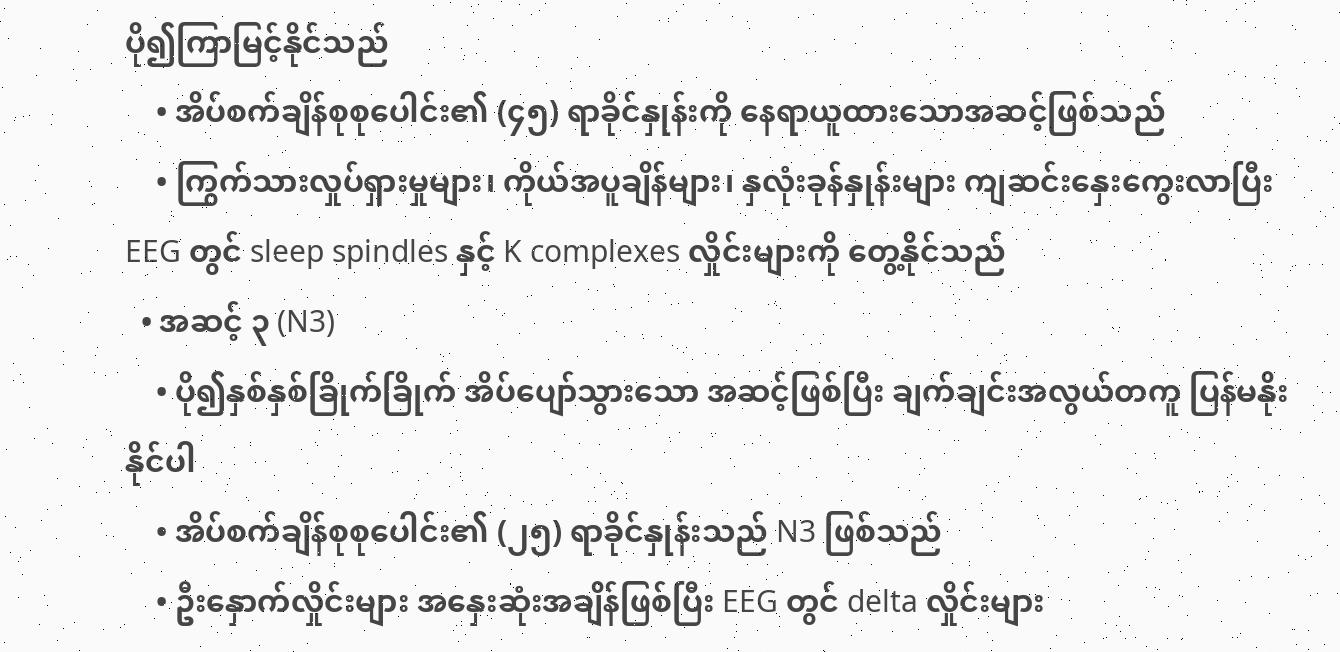ပို၍ကြာမြင့်နိုင်သည်
    • အိပ်စက်ချိန်စုစုပေါင်း၏ (၄၅) ရာခိုင်နှုန်းကို နေရာယူထားသောအဆင့်ဖြစ်သည်
    • ကြွက်သားလှုပ်ရှားမှုများ၊ ကိုယ်အပူချိန်များ၊ နှလုံးခုန်နှုန်းများ ကျဆင်းနှေးကွေးလာပြီး EEG တွင် sleep spindles နှင့် K complexes လှိုင်းများကို တွေ့နိုင်သည်
  • အဆင့် ၃ (N3)
    • ပို၍နှစ်နှစ်ခြိုက်ခြိုက် အိပ်ပျော်သွားသော အဆင့်ဖြစ်ပြီး ချက်ချင်းအလွယ်တကူ ပြန်မနိုးနိုင်ပါ
    • အိပ်စက်ချိန်စုစုပေါင်း၏ (၂၅) ရာခိုင်နှုန်းသည် N3 ဖြစ်သည်
    • ဦးနှောက်လှိုင်းများ အနှေးဆုံးအချိန်ဖြစ်ပြီး EEG တွင် delta လှိုင်းများ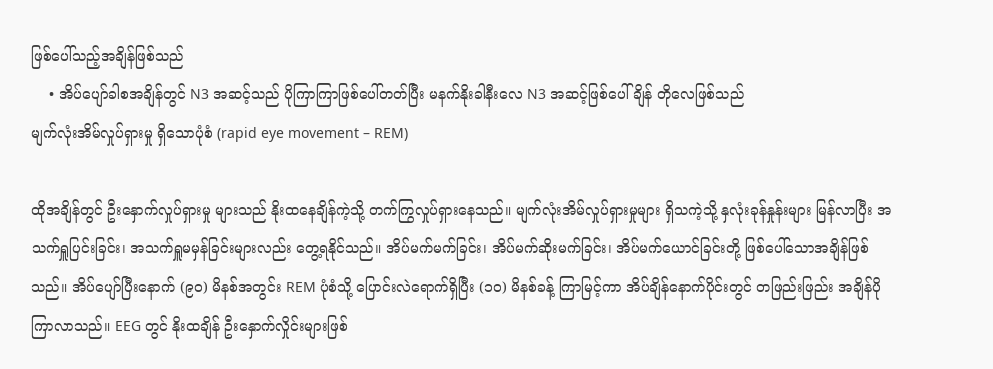ဖြစ်‌ပေါ်သည့်အချိန်ဖြစ်သည်
    • အိပ်ပျော်ခါစအချိန်တွင် N3 အဆင့်သည် ပိုကြာကြာဖြစ်ပေါ်တတ်ပြီး မနက်နိုးခါနီးလေ N3 အဆင့်ဖြစ်ပေါ်ချိန် တိုလေဖြစ်သည်
မျက်လုံးအိမ်လှုပ်ရှားမှု ရှိသောပုံစံ (rapid eye movement – REM)

ထိုအချိန်တွင် ဦးနှောက်လှုပ်ရှားမှု များသည် နိုးထနေချိန်ကဲ့သို့ တက်ကြွလှုပ်ရှားနေသည်။ မျက်လုံးအိမ်လှုပ်ရှားမှုများ ရှိသကဲ့သို့ နှလုံးခုန်နှုန်းများ မြန်လာပြီး အသက်ရှူပြင်းခြင်း၊ အသက်ရှူမမှန်ခြင်းများလည်း တွေ့ရနိုင်သည်။ အိပ်မက်မက်ခြင်း၊ အိပ်မက်ဆိုးမက်ခြင်း၊ အိပ်မက်ယောင်ခြင်းတို့ ဖြစ်ပေါ်သောအချိန်ဖြစ်သည်။ အိပ်ပျော်ပြီးနောက် (၉၀) မိနစ်အတွင်း REM ပုံစံသို့ ပြောင်းလဲရောက်ရှိပြီး (၁၀) မိနစ်ခန့် ကြာမြင့်ကာ အိပ်ချိန်နောက်ပိုင်းတွင် တဖြည်းဖြည်း အချိန်ပိုကြာလာသည်။ EEG တွင် နိုးထချိန် ဦးနှောက်လှိုင်းများဖြစ်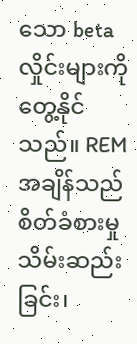သော beta လှိုင်းများကို တွေ့နိုင်သည်။ REM အချိန်သည် စိတ်ခံစားမှု သိမ်းဆည်းခြင်း၊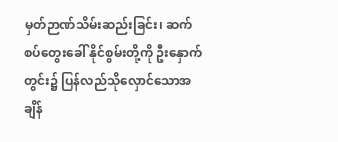မှတ်ဉာဏ်သိမ်းဆည်းခြင်း၊ ဆက်စပ်တွေးခေါ် နိုင်စွမ်းတို့ကို ဦးနှောက်တွင်း၌ ပြန်လည်သိုလှောင်သောအချိန်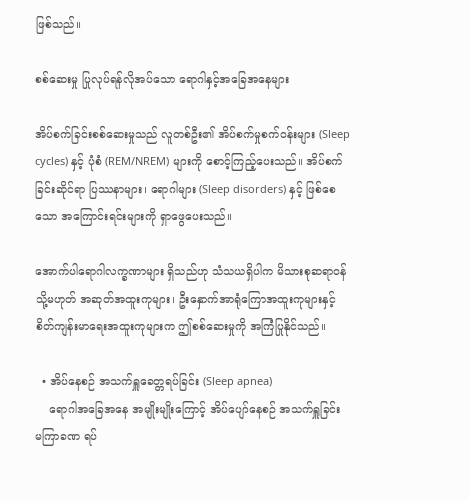ဖြစ်သည်။

စစ်ဆေးမှု ပြုလုပ်ရန်လိုအပ်သော ရောဂါနှင့်အခြေအနေများ

အိပ်စက်ခြင်းစစ်ဆေးမှုသည် လူတစ်ဦး၏ အိပ်စက်မှုစက်ဝန်းများ (Sleep cycles) နှင့် ပုံစံ (REM/NREM) များကို စောင့်ကြည့်ပေးသည်။ အိပ်စက်ခြင်းဆိုင်ရာ ပြဿနာများ၊ ရောဂါများ (Sleep disorders) နှင့် ဖြစ်စေသော အကြောင်းရင်းများကို ရှာဖွေပေးသည်။

အောက်ပါရောဂါလက္ခဏာများ ရှိသည်ဟု သံသယရှိပါက မိသားစုဆရာဝန် သို့မဟုတ် အဆုတ်အထူးကုများ၊ ဦးနှောက်အာရုံကြောအထူးကုများနှင့် စိတ်ကျန်းမာ‌ရေးအထူးကုများက ဤစစ်ဆေးမှုကို အကြံပြုနိုင်သည်။

  • အိပ်နေစဉ် အသက်ရှူခေတ္တရပ်ခြင်း (Sleep apnea)
    ရောဂါအခြေအနေ အမျိုးမျိုးကြောင့် အိပ်ပျော်နေစဉ် အသက်ရှူခြင်း မကြာခဏ ရပ်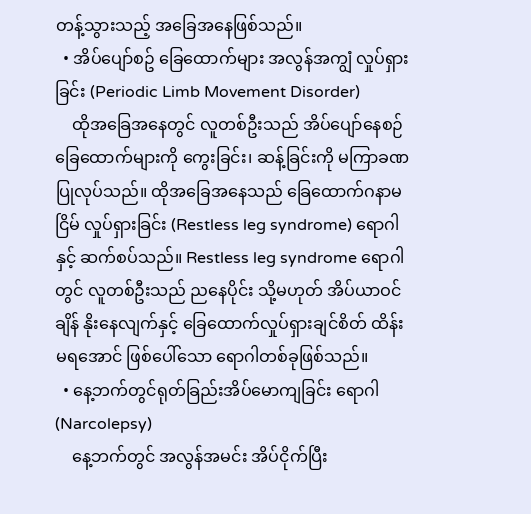တန့်သွားသည့် အခြေအနေဖြစ်သည်။
  • အိပ်ပျော်စဥ် ခြေထောက်များ အလွန်အကျွံ လှုပ်ရှားခြင်း (Periodic Limb Movement Disorder)
    ထိုအခြေအနေတွင် လူတစ်ဦးသည် အိပ်ပျော်နေစဉ် ခြေထောက်များကို ကွေးခြင်း၊ ဆန့်ခြင်းကို မကြာခဏ ပြုလုပ်သည်။ ထိုအခြေအနေသည် ခြေထောက်ဂနာမငြိမ် လှုပ်ရှားခြင်း (Restless leg syndrome) ရောဂါနှင့် ဆက်စပ်သည်။ Restless leg syndrome ရောဂါတွင် လူတစ်ဦးသည် ညနေပိုင်း သို့မဟုတ် အိပ်ယာဝင်ချိန် နိုးနေလျက်နှင့် ခြေထောက်လှုပ်ရှားချင်စိတ် ထိန်းမရအောင် ဖြစ်ပေါ်သော ရောဂါတစ်ခုဖြစ်သည်။
  • နေ့ဘက်တွင်ရုတ်ခြည်းအိပ်မောကျခြင်း ရောဂါ (Narcolepsy)
    နေ့ဘက်တွင် အလွန်အမင်း အိပ်ငိုက်ပြီး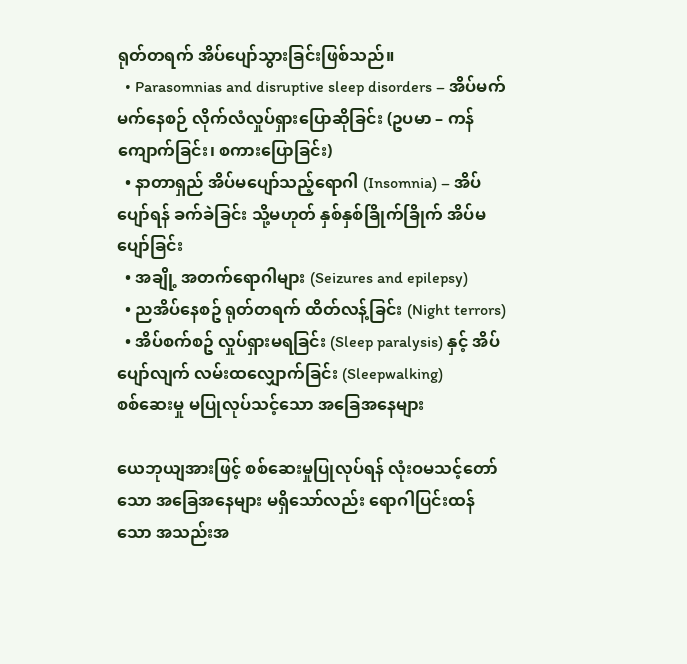ရုတ်တရက် အိပ်ပျော်သွားခြင်းဖြစ်သည်။
  • Parasomnias and disruptive sleep disorders – အိပ်မက်မက်နေစဉ် လိုက်လံလှုပ်ရှားပြောဆိုခြင်း (ဥပမာ – ကန်ကျောက်ခြင်း၊ စကားပြောခြင်း)
  • နာတာရှည် အိပ်မပျော်သည့်ရောဂါ (Insomnia) – အိပ်ပျော်ရန် ခက်ခဲခြင်း သို့မဟုတ် နှစ်နှစ်ခြိုက်ခြိုက် အိပ်မပျော်ခြင်း
  • အချို့ အတက်ရောဂါများ (Seizures and epilepsy)
  • ညအိပ်နေစဥ် ရုတ်တရက် ထိတ်လန့်ခြင်း (Night terrors)
  • အိပ်စက်စဥ် လှုပ်ရှားမရခြင်း (Sleep paralysis) နှင့် အိပ်ပျော်လျက် လမ်းထလျှောက်ခြင်း (Sleepwalking)
စစ်ဆေးမှု မပြုလုပ်သင့်သော အခြေအနေများ

ယေဘုယျအားဖြင့် စစ်ဆေးမှုပြုလုပ်ရန် လုံးဝမသင့်တော်သော အခြေအနေများ မရှိသော်လည်း ရောဂါပြင်းထန်သော အသည်းအ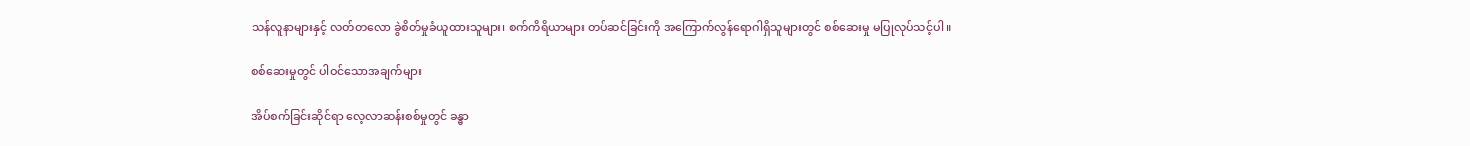သန်လူနာများနှင့် လတ်တလော ခွဲစိတ်မှုခံယူထားသူများ၊ စက်ကိရိယာများ တပ်ဆင်ခြင်းကို အကြောက်လွန်ရောဂါရှိသူများတွင် စစ်ဆေးမှု မပြုလုပ်သင့်ပါ။

စစ်ဆေးမှုတွင် ပါဝင်သောအချက်များ

အိပ်စက်ခြင်းဆိုင်ရာ လေ့လာဆန်းစစ်မှုတွင် ခန္ဓာ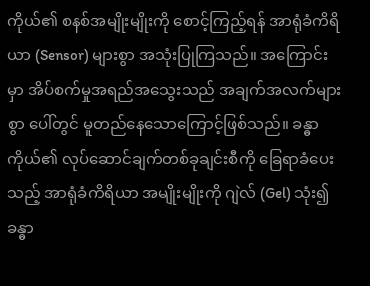ကိုယ်၏ စနစ်အမျိုးမျိုးကို စောင့်ကြည့်ရန် အာရုံခံကိရိယာ (Sensor) များစွာ အသုံးပြုကြသည်။ အကြောင်းမှာ အိပ်စက်မှုအရည်အသွေးသည် အချက်အလက်များစွာ ပေါ်တွင် မူတည်နေသောကြောင့်ဖြစ်သည်။ ခန္ဓာကိုယ်၏ လုပ်ဆောင်ချက်တစ်ခုချင်းစီကို ခြေရာခံပေးသည့် အာရုံခံကိရိယာ အမျိုးမျိုးကို ဂျဲလ် (Gel) သုံး၍ ခန္ဓာ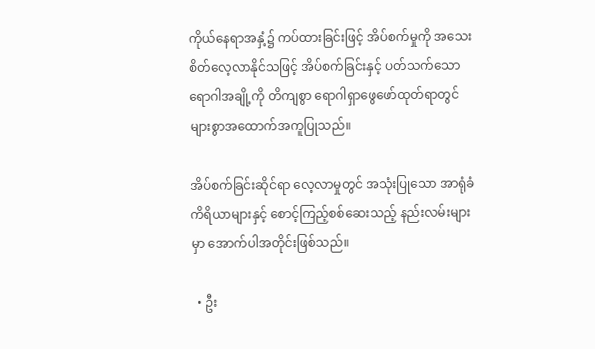ကိုယ်နေရာအနှံ့၌ ကပ်ထားခြင်းဖြင့် အိပ်စက်မှုကို အသေးစိတ်လေ့လာနိုင်သဖြင့် အိပ်စက်ခြင်းနှင့် ပတ်သက်သော ရောဂါအချို့ကို တိကျစွာ ရောဂါရှာဖွေဖော်ထုတ်ရာတွင် များစွာအထောက်အကူပြုသည်။

အိပ်စက်ခြင်းဆိုင်ရာ လေ့လာမှုတွင် အသုံးပြုသော အာရုံခံကိရိယာများနှင့် စောင့်ကြည့်စစ်ဆေးသည့် နည်းလမ်းများမှာ အောက်ပါအတိုင်းဖြစ်သည်။

  • ဦး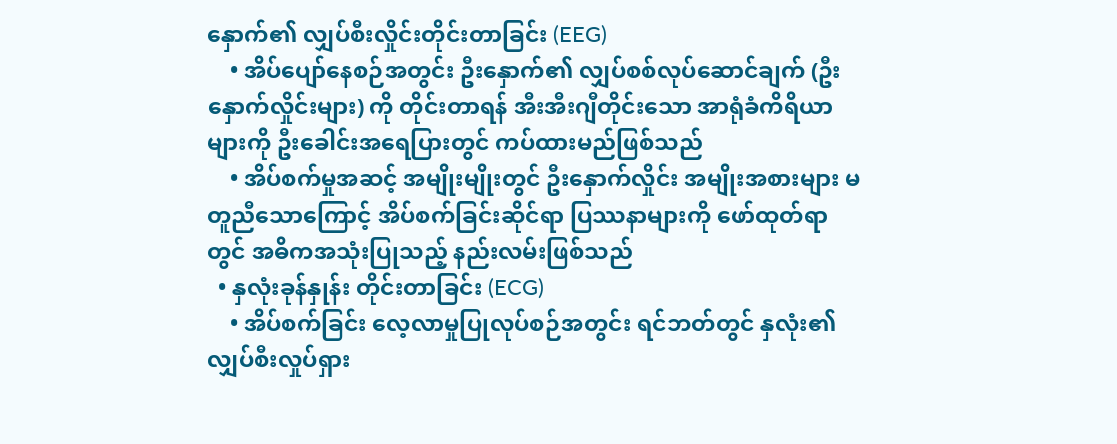နှောက်၏ လျှပ်စီးလှိုင်းတိုင်းတာခြင်း (EEG)
    • အိပ်ပျော်နေစဉ်အတွင်း ဦးနှောက်၏ လျှပ်စစ်လုပ်ဆောင်ချက် (ဦးနှောက်လှိုင်းများ) ကို တိုင်းတာရန် အီးအီးဂျီတိုင်းသော အာရုံခံကိရိယာများကို ဦးခေါင်းအရေပြားတွင် ကပ်ထားမည်ဖြစ်သည်
    • အိပ်စက်မှုအဆင့် အမျိုးမျိုးတွင် ဦးနှောက်လှိုင်း အမျိုးအစားများ မတူညီသောကြောင့် အိပ်စက်ခြင်းဆိုင်ရာ ပြဿနာများကို ဖော်ထုတ်ရာတွင် အဓိကအသုံးပြုသည့် နည်းလမ်းဖြစ်သည်
  • နှလုံးခုန်နှုန်း တိုင်းတာခြင်း (ECG)
    • အိပ်စက်ခြင်း လေ့လာမှုပြုလုပ်စဉ်အတွင်း ရင်ဘတ်တွင် နှလုံး၏ လျှပ်စီးလှုပ်ရှား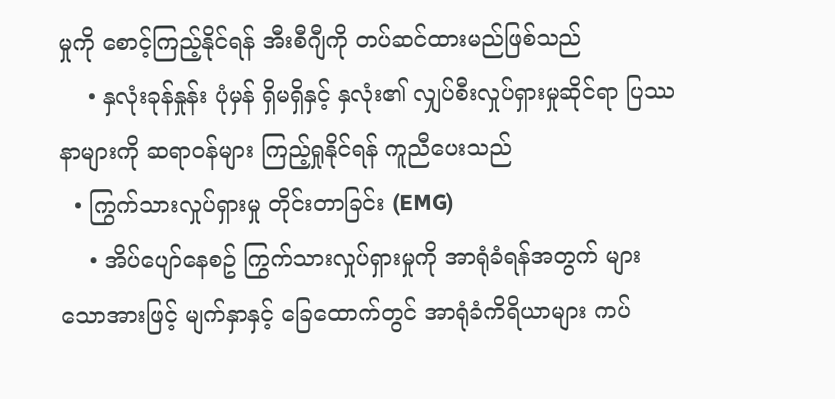မှုကို စောင့်ကြည့်နိုင်ရန် အီးစီဂျီကို တပ်ဆင်ထားမည်ဖြစ်သည်
    • နှလုံးခုန်နှုန်း ပုံမှန် ရှိမရှိနှင့် နှလုံး၏ လျှပ်စီးလှုပ်ရှားမှုဆိုင်ရာ ပြဿနာများကို ဆရာဝန်များ ကြည့်ရှုနိုင်ရန် ကူညီပေးသည်
  • ကြွက်သားလှုပ်ရှားမှု တိုင်းတာခြင်း (EMG)
    • အိပ်ပျော်နေစဥ် ကြွက်သားလှုပ်ရှားမှုကို အာရုံခံရန်အတွက် များသောအားဖြင့် မျက်နှာနှင့် ခြေထောက်တွင် အာရုံခံကိရိယာများ ကပ်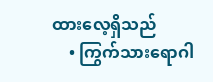ထားလေ့ရှိသည်
    • ကြွက်သားရောဂါ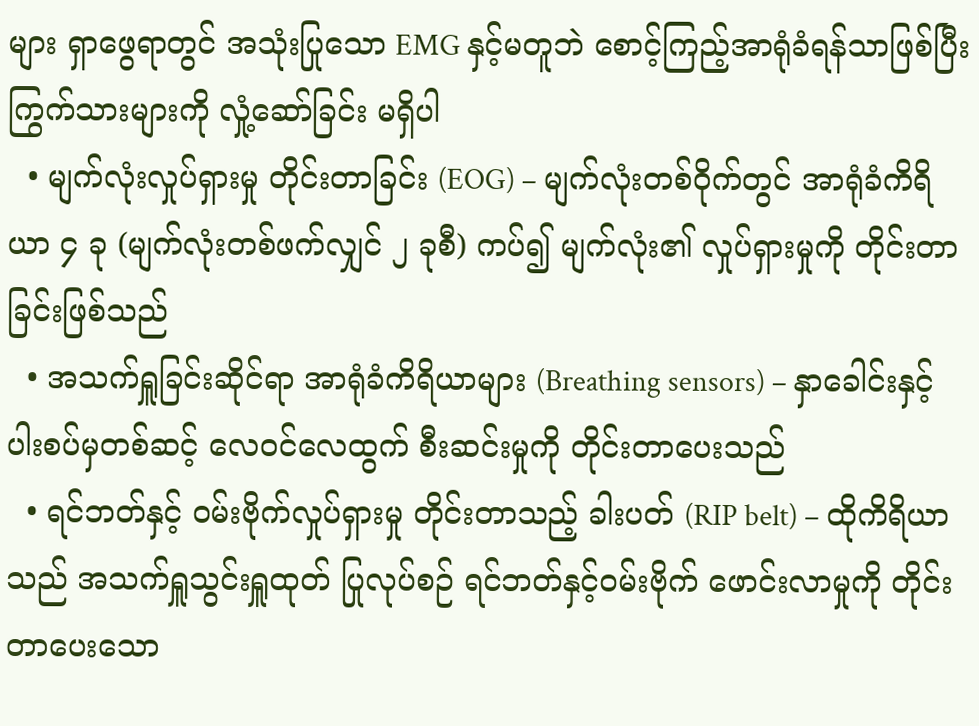များ ရှာဖွေရာတွင် အသုံးပြုသော EMG နှင့်မတူဘဲ စောင့်ကြည့်အာရုံခံရန်သာဖြစ်ပြီး ကြွက်သားများကို လှုံ့ဆော်ခြင်း မရှိပါ
  • မျက်လုံးလှုပ်ရှားမှု တိုင်းတာခြင်း (EOG) – မျက်လုံးတစ်ဝိုက်တွင် အာရုံခံကိရိယာ ၄ ခု (မျက်လုံးတစ်ဖက်လျှင် ၂ ခုစီ) ကပ်၍ မျက်လုံး၏ လှုပ်ရှားမှုကို တိုင်းတာခြင်းဖြစ်သည်
  • အသက်ရှူခြင်းဆိုင်ရာ အာရုံခံကိရိယာများ (Breathing sensors) – နှာခေါင်းနှင့် ပါးစပ်မှတစ်ဆင့် လေဝင်လေထွက် စီးဆင်းမှုကို တိုင်းတာပေးသည်
  • ရင်ဘတ်နှင့် ဝမ်းဗိုက်လှုပ်ရှားမှု တိုင်းတာသည့် ခါးပတ် (RIP belt) – ထိုကိရိယာသည် အသက်ရှူသွင်းရှူထုတ် ပြုလုပ်စဉ် ရင်ဘတ်နှင့်ဝမ်းဗိုက် ဖောင်းလာမှုကို တိုင်းတာပေးသော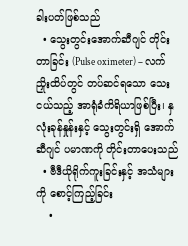ခါးပတ်ဖြစ်သည်
  • သွေးတွင်းအောက်ဆီဂျင် တိုင်းတာခြင်း (Pulse oximeter) – လက်ညှိုးထိပ်တွင် တပ်ဆင်ရသော သေးငယ်သည့် အာရုံခံကိရိယာဖြစ်ပြီး၊ နှလုံးခုန်နှုန်းနှင့် သွေးတွင်းရှိ အောက်ဆီဂျင် ပမာဏကို တိုင်းတာပေးသည်
  • ဗီဒီယိုရိုက်ကူးခြင်းနှင့် အသံများကို စောင့်ကြည့်ခြင်း
    •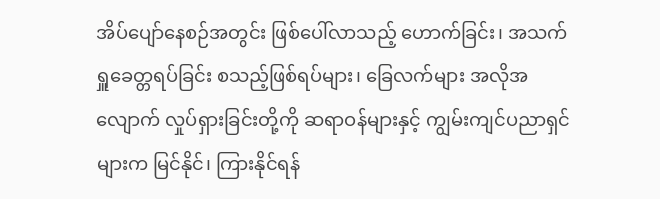အိပ်‌ပျော်နေစဉ်အတွင်း ဖြစ်ပေါ်လာသည့် ဟောက်ခြင်း၊ အသက်ရှူခေတ္တရပ်ခြင်း စသည့်ဖြစ်ရပ်များ၊ ခြေလက်များ အလိုအလျောက် လှုပ်ရှားခြင်းတို့ကို ဆရာဝန်များနှင့် ကျွမ်းကျင်ပညာရှင်များက မြင်နိုင်၊ ကြားနိုင်ရန်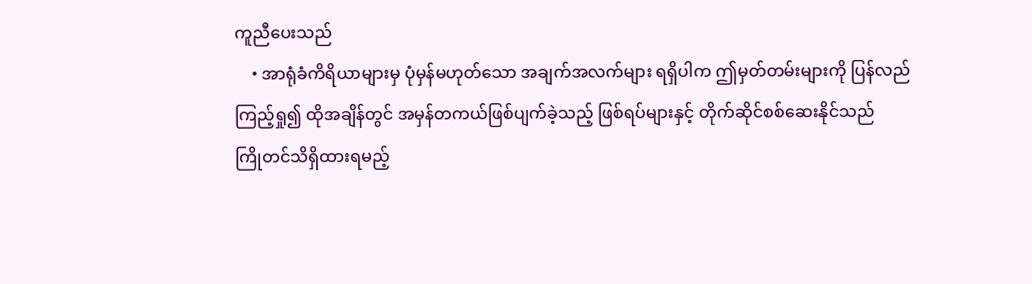ကူညီပေးသည်
    • အာရုံခံကိရိယာများမှ ပုံမှန်မဟုတ်သော အချက်အလက်များ ရရှိပါက ဤမှတ်တမ်းများကို ပြန်လည်ကြည့်ရှု၍ ထိုအချိန်တွင် အမှန်တကယ်ဖြစ်ပျက်ခဲ့သည့် ဖြစ်ရပ်များနှင့် တိုက်ဆိုင်စစ်ဆေးနိုင်သည်
ကြိုတင်သိရှိထားရမည့်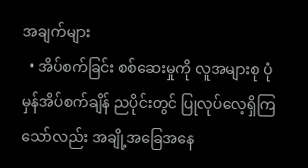အချက်များ
  • အိပ်စက်ခြင်း စစ်ဆေးမှုကို လူအများစု ပုံမှန်အိပ်စက်ချိန် ညပိုင်းတွင် ပြုလုပ်လေ့ရှိကြသော်လည်း အချို့အခြေအနေ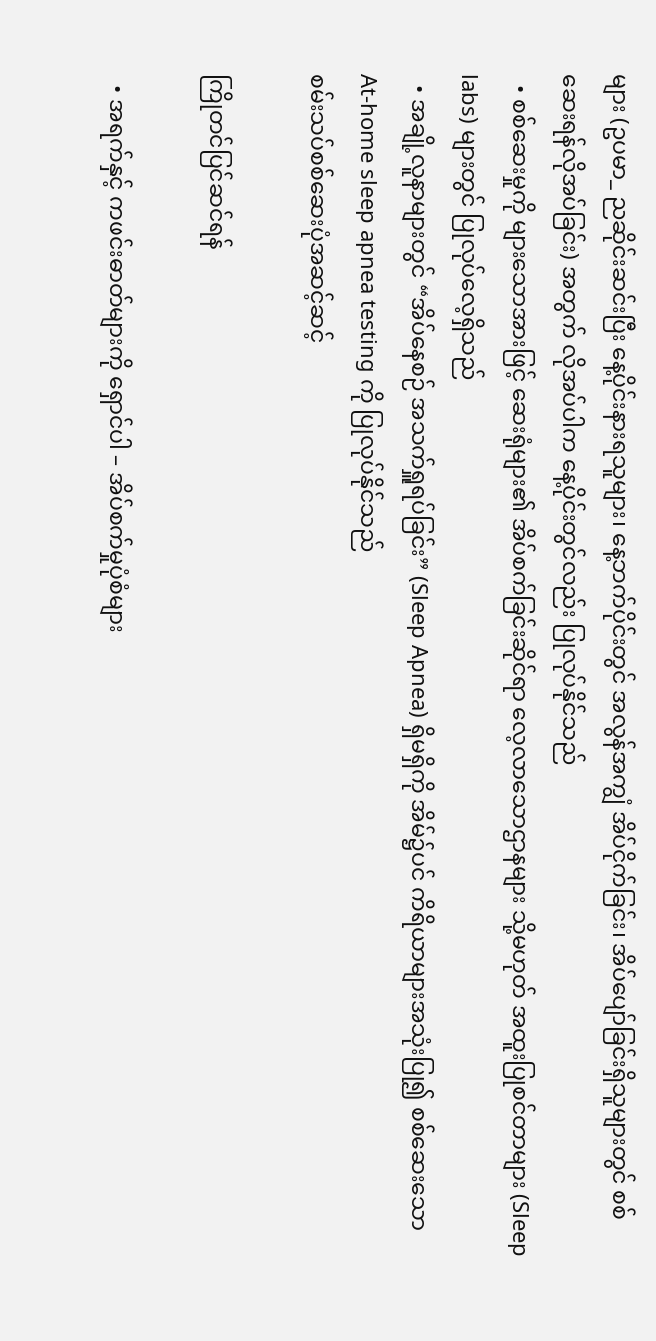များ (ဥပမာ_ ညဆိုင်းဆင်းပြီး နေ့ပိုင်းနားရသူများ၊ နေ့ဘက်ပိုင်းတွင် အလွန်အကျွံ အိပ်ငိုက်ခြင်း၊ အိပ်ပျော်ခြင်းရှိသူများတွင် စစ်ဆေးရန်လိုအပ်ခြင်း) အတွက် လိုအပ်ပါက နေ့ပိုင်းတွင်လည်း ပြုလုပ်နိုင်သည်
  • စစ်ဆေးမှုကို များသောအားဖြင့် ဆေးရုံများ၏ အိပ်စက်ခြင်းဆိုင်ရာ လေ့လာသောဌာနများ သို့မဟုတ် အထူးပြုစင်တာများ (Sleep labs) များတွင် ပြုလုပ်လေ့ရှိသည်
  • အချို့လူနာများတွင် “အိပ်နေစဉ် အသက်ရှူရပ်ခြင်း” (Sleep Apnea) ရှိမရှိကို အိမ်၌ပင် ကိရိယာများအသုံးပြု၍ စစ်ဆေးသော At-home sleep apnea testing ကို ပြုလုပ်နိုင်သည်
စမ်းသပ်စစ်ဆေးပုံအဆင့်ဆင့်

ကြိုတင်ပြင်ဆင်ရန်

  • အရက်နှင့် ကဖင်းဓာတ်များကို ရှောင်ပါ – အိပ်စက်မှုပုံစံများ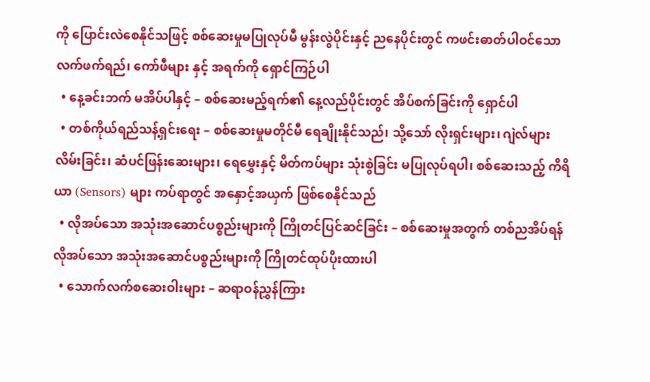ကို ပြောင်းလဲစေနိုင်သဖြင့် စစ်ဆေးမှုမပြုလုပ်မီ မွန်းလွဲပိုင်းနှင့် ညနေပိုင်းတွင် ကဖင်းဓာတ်ပါဝင်သော လက်ဖက်ရည်၊ ကော်ဖီများ နှင့် အရက်ကို ရှောင်ကြဉ်ပါ
  • နေ့ခင်းဘက် မအိပ်ပါနှင့် – စစ်ဆေးမည့်ရက်၏ နေ့လည်ပိုင်းတွင် အိပ်စက်ခြင်းကို ရှောင်ပါ
  • တစ်ကိုယ်ရည်သန့်ရှင်းရေး – စစ်ဆေးမှုမတိုင်မီ ရေချိုးနိုင်သည်၊ သို့သော် လိုးရှင်းများ၊ ဂျဲလ်များလိမ်းခြင်း၊ ဆံပင်ဖြန်းဆေးများ၊ ရေမွှေးနှင့် မိတ်ကပ်များ သုံးစွဲခြင်း မပြုလုပ်ရပါ၊ စစ်ဆေးသည့် ကိရိယာ (Sensors) များ ကပ်ရာတွင် အနှောင့်အယှက် ဖြစ်စေနိုင်သည်
  • လိုအပ်သော အသုံးအဆောင်ပစ္စည်းများကို ကြိုတင်ပြင်ဆင်ခြင်း – စစ်ဆေးမှုအတွက် တစ်ညအိပ်ရန် လိုအပ်သော အသုံးအဆောင်ပစ္စည်းများကို ကြိုတင်ထုပ်ပိုးထားပါ
  • သောက်လက်စဆေးဝါးများ – ဆရာဝန်ညွှန်ကြား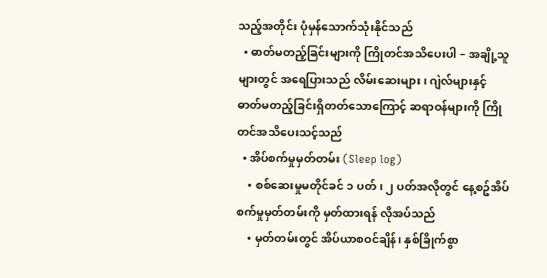သည့်အတိုင်း ပုံမှန်သောက်သုံးနိုင်သည်
  • ဓာတ်မတည့်ခြင်းများကို ကြိုတင်အသိပေးပါ – အချို့သူများတွင် အရေပြားသည် လိမ်းဆေးများ၊ ဂျဲလ်များနှင့် ဓာတ်မတည့်ခြင်းရှိတတ်သောကြောင့် ဆရာဝန်များကို ကြိုတင်အသိပေးသင့်သည်
  • အိပ်စက်မှုမှတ်တမ်း (Sleep log)
    • စစ်ဆေးမှုမတိုင်ခင် ၁ ပတ်၊ ၂ ပတ်အလိုတွင် နေ့စဥ်အိပ်စက်မှုမှတ်တမ်းကို မှတ်ထားရန် လိုအပ်သည်
    • မှတ်တမ်းတွင် အိပ်ယာစဝင်ချိန်၊ နှစ်ခြိုက်စွာ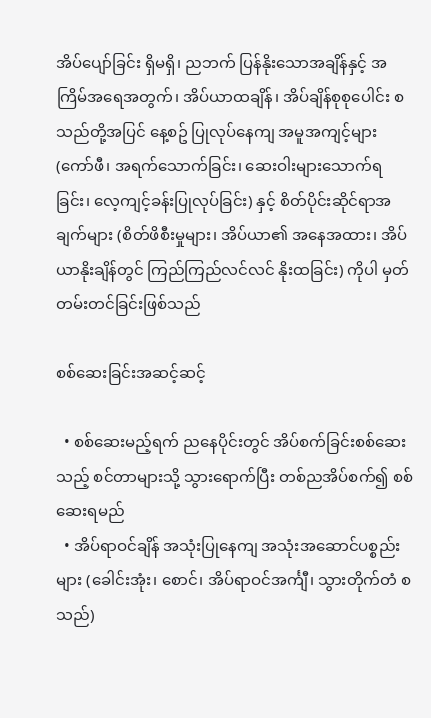အိပ်ပျော်ခြင်း ရှိမရှိ၊ ညဘက် ပြန်နိုးသောအချိန်နှင့် အကြိမ်အရေအတွက်၊ အိပ်ယာထချိန်၊ အိပ်ချိန်စုစုပေါင်း စသည်တို့အပြင် နေ့စဥ် ပြုလုပ်နေကျ အမူအကျင့်များ (ကော်ဖီ၊ အရက်သောက်ခြင်း၊ ဆေးဝါးများသောက်ရခြင်း၊ လေ့ကျင့်ခန်းပြုလုပ်ခြင်း) နှင့် စိတ်ပိုင်းဆိုင်ရာအချက်များ (စိတ်ဖိစီးမှုများ၊ အိပ်ယာ၏ အနေအထား၊ အိပ်ယာနိုးချိန်တွင် ကြည်ကြည်လင်လင် နိုးထခြင်း) ကိုပါ မှတ်တမ်းတင်ခြင်းဖြစ်သည်

စစ်ဆေးခြင်းအဆင့်ဆင့်

  • စစ်ဆေးမည့်ရက် ညနေပိုင်းတွင် အိပ်စက်ခြင်းစစ်ဆေးသည့် စင်တာများသို့ သွားရောက်ပြီး တစ်ညအိပ်စက်၍ စစ်ဆေးရမည်
  • အိပ်ရာဝင်ချိန် အသုံးပြုနေကျ အသုံးအဆောင်ပစ္စည်းများ (ခေါင်းအုံး၊ စောင်၊ အိပ်ရာဝင်အင်္ကျီ၊ သွားတိုက်တံ စသည်)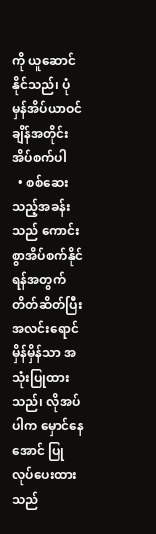ကို ယူဆောင်နိုင်သည်၊ ပုံမှန်အိပ်ယာဝင်ချိန်အတိုင်း အိပ်စက်ပါ
  • စစ်ဆေးသည့်အခန်းသည် ကောင်းစွာအိပ်စက်နိုင်ရန်အတွက် တိတ်ဆိတ်ပြီး အလင်းရောင်မှိန်မှိန်သာ အသုံးပြုထားသည်၊ လိုအပ်ပါက မှောင်နေအောင် ပြုလုပ်ပေးထားသည်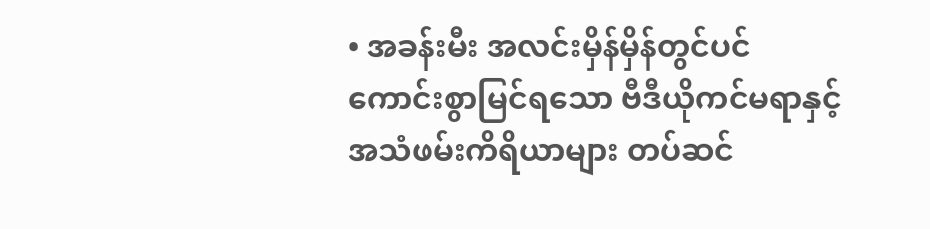• အခန်းမီး အလင်းမှိန်မှိန်တွင်ပင် ကောင်းစွာမြင်ရသော ဗီဒီယိုကင်မရာနှင့် အသံဖမ်းကိရိယာများ တပ်ဆင်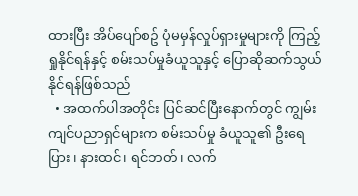ထားပြီး အိပ်ပျော်စဥ် ပုံမမှန်လှုပ်ရှားမှုများကို ကြည့်ရှုနိုင်ရန်နှင့် စမ်းသပ်မှုခံယူသူနှင့် ပြောဆိုဆက်သွယ်နိုင်ရန်ဖြစ်သည်
  • အထက်ပါအတိုင်း ပြင်ဆင်ပြီးနောက်တွင် ကျွမ်းကျင်ပညာရှင်များက စမ်းသပ်မှု ခံယူသူ၏ ဦးရေပြား၊ နားထင်၊ ရင်ဘတ်၊ လက်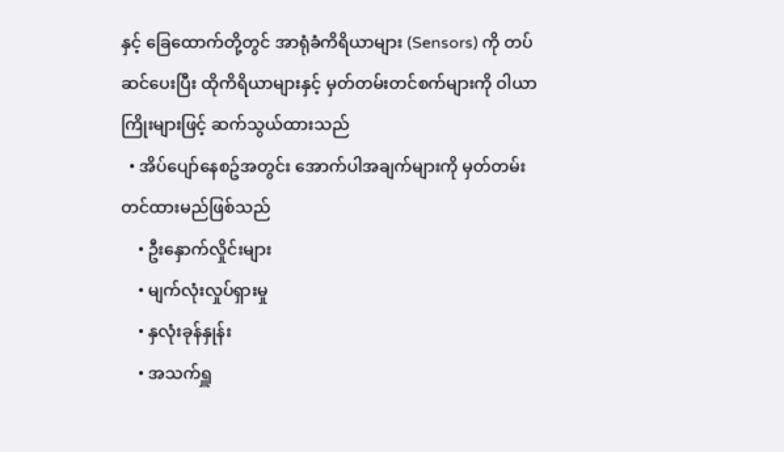နှင့် ခြေထောက်တို့တွင် အာရုံခံကိရိယာများ (Sensors) ကို တပ်ဆင်ပေးပြီး ထိုကိရိယာများနှင့် မှတ်တမ်းတင်စက်များကို ဝါယာကြိုးများဖြင့် ဆက်သွယ်ထားသည်
  • အိပ်ပျော်နေစဥ်အတွင်း အောက်ပါအချက်များကို မှတ်တမ်းတင်ထားမည်ဖြစ်သည်
    • ဦးနှောက်လှိုင်းများ
    • မျက်လုံးလှုပ်ရှားမှု
    • နှလုံးခုန်နှုန်း
    • အသက်ရှူ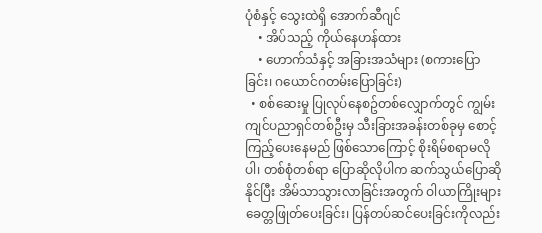ပုံစံနှင့် သွေးထဲရှိ အောက်ဆီဂျင်
    • အိပ်သည့် ကိုယ်နေဟန်ထား
    • ဟောက်သံနှင့် အခြားအသံများ (စကားပြောခြင်း၊ ဂယောင်ဂတမ်းပြောခြင်း)
  • စစ်ဆေးမှု ပြုလုပ်နေစဥ်တစ်လျှောက်တွင် ကျွမ်းကျင်ပညာရှင်တစ်ဦးမှ သီးခြားအခန်းတစ်ခုမှ စောင့်ကြည့်ပေးနေမည် ဖြစ်သောကြောင့် စိုးရိမ်စရာမလိုပါ၊ တစ်စုံတစ်ရာ ပြောဆိုလိုပါက ဆက်သွယ်ပြောဆိုနိုင်ပြီး အိမ်သာသွားလာခြင်းအတွက် ဝါယာကြိုးများ ခေတ္တဖြုတ်ပေးခြင်း၊ ပြန်တပ်ဆင်ပေးခြင်းကိုလည်း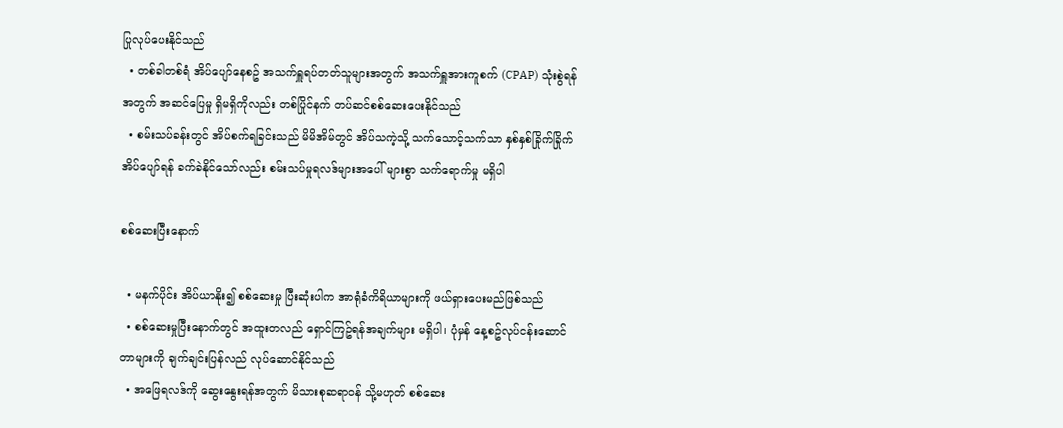ပြုလုပ်ပေးနိုင်သည်
  • တစ်ခါတစ်ရံ အိပ်ပျော်နေစဥ် အသက်ရှူရပ်တတ်သူများအတွက် အသက်ရှူအားကူစက် (CPAP) သုံးစွဲရန်အတွက် အဆင်ပြေမှု ရှိမရှိကိုလည်း တစ်ပြိုင်နက် တပ်ဆင်စစ်ဆေးပေးနိုင်သည်
  • စမ်းသပ်ခန်းတွင် အိပ်စက်ရခြင်းသည် မိမိအိမ်တွင် အိပ်သကဲ့သို့ သက်သောင့်သက်သာ နှစ်နှစ်ခြိုက်ခြိုက် အိပ်ပျော်ရန် ခက်ခဲနိုင်သော်လည်း စမ်းသပ်မှုရလဒ်များအပေါ် များစွာ သက်ရောက်မှု မရှိပါ

စစ်ဆေးပြီးနောက်

  • မနက်ပိုင်း အိပ်ယာနိုး၍ စစ်ဆေးမှု ပြီးဆုံးပါက အာရုံခံကိရိယာများကို ဖယ်ရှားပေးမည်ဖြစ်သည်
  • စစ်ဆေးမှုပြီးနောက်တွင် အထူးတလည် ရှောင်ကြဥ်ရန်အချက်များ မရှိပါ၊ ပုံမှန် နေ့စဥ်လုပ်ငန်းဆောင်တာများကို ချက်ချင်းပြန်လည် လုပ်ဆောင်နိုင်သည်
  • အဖြေရလဒ်ကို ဆွေးနွေးရန်အတွက် မိသားစုဆရာဝန် သို့မဟုတ် စစ်ဆေး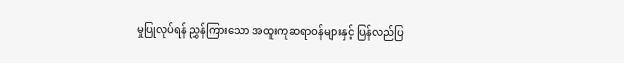မှုပြုလုပ်ရန် ညွှန်ကြားသော အထူးကုဆရာဝန်များနှင့် ပြန်လည်ပြ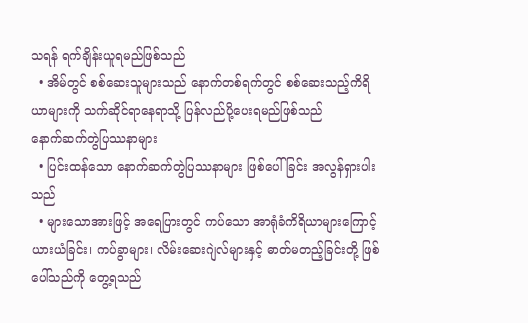သရန် ရက်ချိန်းယူရမည်ဖြစ်သည်
  • အိမ်တွင် စစ်ဆေးသူများသည် နောက်တစ်ရက်တွင် စစ်ဆေးသည့်ကိရိယာများကို သက်ဆိုင်ရာနေရာသို့ ပြန်လည်ပို့ပေးရမည်ဖြစ်သည်
နောက်ဆက်တွဲပြဿနာများ
  • ပြင်းထန်သော နောက်ဆက်တွဲပြဿနာများ ဖြစ်ပေါ်ခြင်း အလွန်ရှားပါးသည်
  • များသောအားဖြင့် အရေပြားတွင် ကပ်သော အာရုံခံကိရိယာများကြောင့် ယားယံခြင်း၊ ကပ်ခွာများ၊ လိမ်းဆေးဂျဲလ်များနှင့် ဓာတ်မတည့်ခြင်းတို့ ဖြစ်ပေါ်သည်ကို တွေ့ရသည်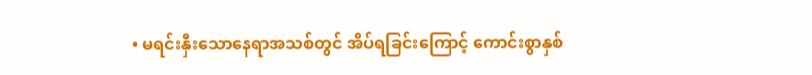• မရင်းနှီးသောနေရာအသစ်တွင် အိပ်ရခြင်းကြောင့် ကောင်းစွာနှစ်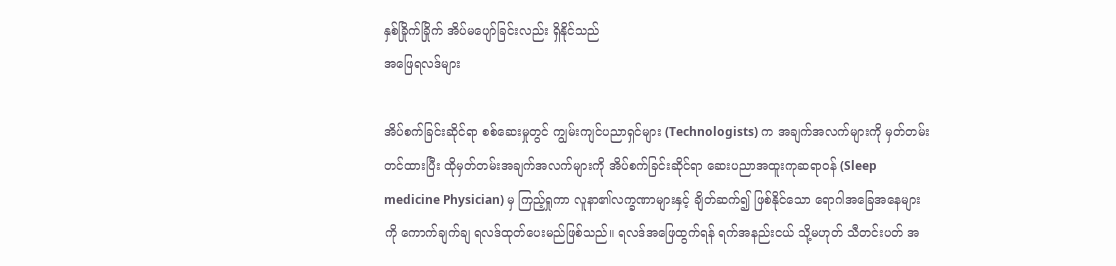နှစ်ခြိုက်ခြိုက် အိပ်မပျော်ခြင်းလည်း ရှိနိုင်သည်
အဖြေရလဒ်များ

အိပ်စက်ခြင်းဆိုင်ရာ စစ်ဆေးမှုတွင် ကျွမ်းကျင်ပညာရှင်များ (Technologists) က အချက်အလက်များကို မှတ်တမ်းတင်ထားပြီး ထိုမှတ်တမ်းအချက်အလက်များကို အိပ်စက်ခြင်းဆိုင်ရာ ဆေးပညာအထူးကုဆရာဝန် (Sleep medicine Physician) မှ ကြည့်ရှုကာ လူနာ၏လက္ခဏာများနှင့် ချိတ်ဆက်၍ ဖြစ်နိုင်သော ရောဂါအခြေအနေများကို ကောက်ချက်ချ ရလဒ်ထုတ်ပေးမည်ဖြစ်သည်။ ရလဒ်အဖြေထွက်ရန် ရက်အနည်းငယ် သို့မဟုတ် သီတင်းပတ် အ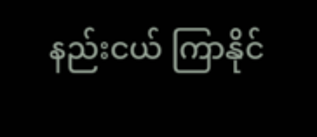နည်းငယ် ကြာနိုင်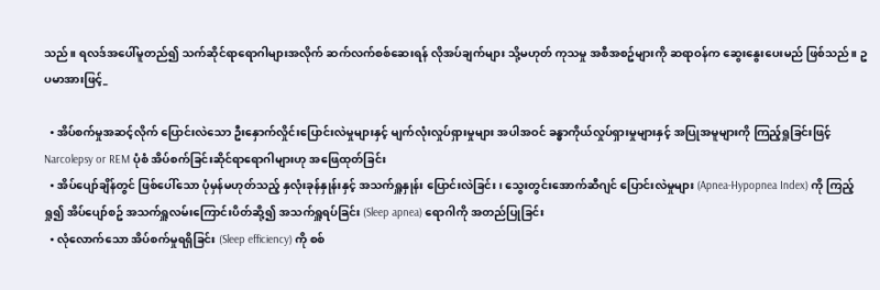သည်။ ရလဒ်အပေါ်မူတည်၍ သက်ဆိုင်ရာရောဂါများအလိုက် ဆက်လက်စစ်ဆေးရန် လိုအပ်ချက်များ သို့မဟုတ် ကုသမှု အစီအစဥ်များကို ဆရာဝန်က ဆွေးနွေးပေးမည် ဖြစ်သည်။ ဥပမာအားဖြင့်_

  • အိပ်စက်မှုအဆင့်လိုက် ပြောင်းလဲသော ဦးနှောက်လှိုင်းပြောင်းလဲမှုများနှင့် မျက်လုံးလှုပ်ရှားမှုများ အပါအဝင် ခန္ဓာကိုယ်လှုပ်ရှားမှုများနှင့် အပြုအမူများကို ကြည့်ရှုခြင်းဖြင့် Narcolepsy or REM ပုံစံ အိပ်စက်ခြင်းဆိုင်ရာရောဂါများဟု အဖြေထုတ်ခြင်း
  • အိပ်ပျော်ချိန်တွင် ဖြစ်ပေါ်သော ပုံမှန်မဟုတ်သည့် နှလုံးခုန်နှုန်းနှင့် အသက်ရှူနှုန်း ပြောင်းလဲခြင်း၊ သွေးတွင်းအောက်ဆီဂျင် ပြောင်းလဲမှုများ (Apnea-Hypopnea Index) ကို ကြည့်ရှု၍ အိပ်ပျော်စဥ် အသက်ရှူလမ်းကြောင်းပိတ်ဆို့၍ အသက်ရှူရပ်ခြင်း (Sleep apnea) ရောဂါကို အတည်ပြုခြင်း
  • လုံလောက်သော အိပ်စက်မှုရရှိခြင်း (Sleep efficiency) ကို စစ်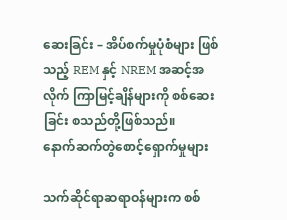ဆေးခြင်း – အိပ်စက်မှုပုံစံများ ဖြစ်သည့် REM နှင့် NREM အဆင့်အလိုက် ကြာမြင့်ချိန်များကို စစ်ဆေးခြင်း စသည်တို့ဖြစ်သည်။
နောက်ဆက်တွဲစောင့်ရှောက်မှုများ

သက်ဆိုင်ရာဆရာဝန်များက စစ်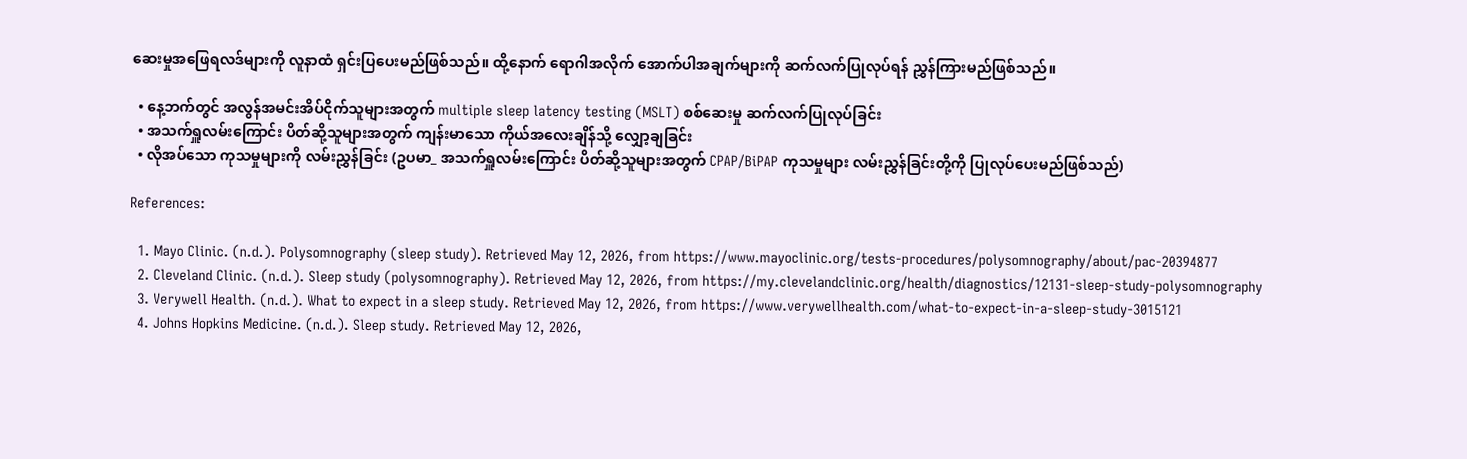ဆေးမှုအဖြေရလဒ်များကို လူနာထံ ရှင်းပြပေးမည်ဖြစ်သည်။ ထို့နောက် ရောဂါအလိုက် အောက်ပါအချက်များကို ဆက်လက်ပြုလုပ်ရန် ညွှန်ကြားမည်ဖြစ်သည်။

  • နေ့ဘက်တွင် အလွန်အမင်းအိပ်ငိုက်သူများအတွက် multiple sleep latency testing (MSLT) စစ်ဆေးမှု ဆက်လက်ပြုလုပ်ခြင်း
  • အသက်ရှူလမ်းကြောင်း ပိတ်ဆို့သူများအတွက် ကျန်းမာသော ကိုယ်အလေးချိန်သို့ လျှော့ချခြင်း
  • လိုအပ်သော ကုသမှုများကို လမ်းညွှန်ခြင်း (ဥပမာ_ အသက်ရှူလမ်းကြောင်း ပိတ်ဆို့သူများအတွက် CPAP/BiPAP ကုသမှုများ လမ်းညွှန်ခြင်းတို့ကို ပြုလုပ်ပေးမည်ဖြစ်သည်)

References:

  1. Mayo Clinic. (n.d.). Polysomnography (sleep study). Retrieved May 12, 2026, from https://www.mayoclinic.org/tests-procedures/polysomnography/about/pac-20394877
  2. Cleveland Clinic. (n.d.). Sleep study (polysomnography). Retrieved May 12, 2026, from https://my.clevelandclinic.org/health/diagnostics/12131-sleep-study-polysomnography
  3. Verywell Health. (n.d.). What to expect in a sleep study. Retrieved May 12, 2026, from https://www.verywellhealth.com/what-to-expect-in-a-sleep-study-3015121
  4. Johns Hopkins Medicine. (n.d.). Sleep study. Retrieved May 12, 2026,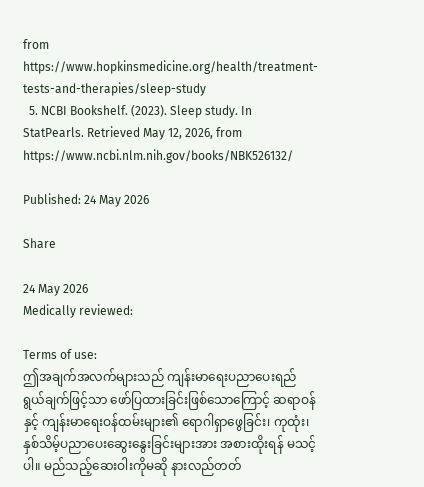from https://www.hopkinsmedicine.org/health/treatment-tests-and-therapies/sleep-study
  5. NCBI Bookshelf. (2023). Sleep study. In StatPearls. Retrieved May 12, 2026, from https://www.ncbi.nlm.nih.gov/books/NBK526132/

Published: 24 May 2026

Share

24 May 2026
Medically reviewed:

Terms of use:
ဤအချက်အလက်များသည် ကျန်းမာရေးပညာပေးရည်ရွယ်ချက်ဖြင့်သာ ဖော်ပြထားခြင်းဖြစ်သောကြောင့် ဆရာဝန်နှင့် ကျန်းမာရေးဝန်ထမ်းများ၏ ရောဂါရှာဖွေခြင်း၊ ကုထုံး၊ နှစ်သိမ့်ပညာပေးဆွေးနွေးခြင်းများအား အစားထိုးရန် မသင့်ပါ။ မည်သည့်ဆေးဝါးကိုမဆို နားလည်တတ်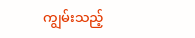ကျွမ်းသည့်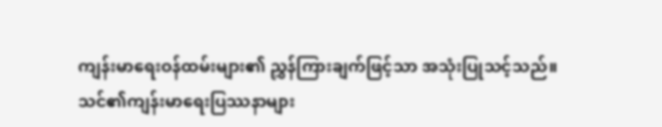ကျန်းမာရေးဝန်ထမ်းများ၏ ညွှန်ကြားချက်ဖြင့်သာ အသုံးပြုသင့်သည်။
သင်၏ကျန်းမာရေးပြဿနာများ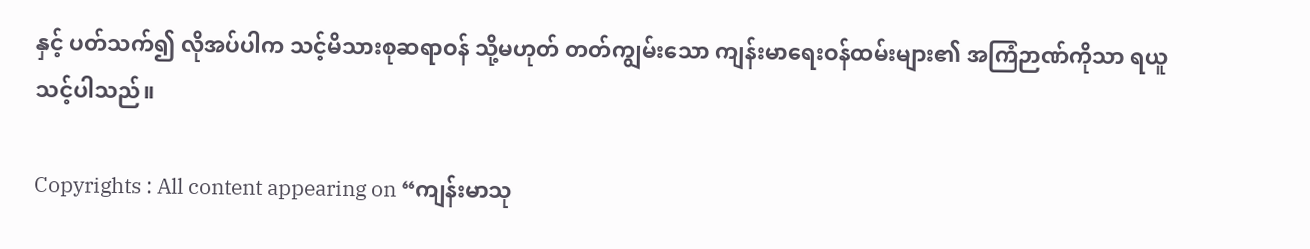နှင့် ပတ်သက်၍ လိုအပ်ပါက သင့်မိသားစုဆရာဝန် သို့မဟုတ် တတ်ကျွမ်းသော ကျန်းမာရေးဝန်ထမ်းများ၏ အကြံဉာဏ်ကိုသာ ရယူသင့်ပါသည်။

Copyrights : All content appearing on “ကျန်းမာသု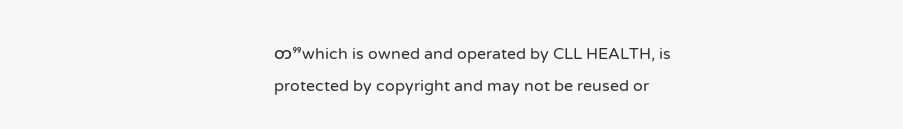တ”which is owned and operated by CLL HEALTH, is protected by copyright and may not be reused or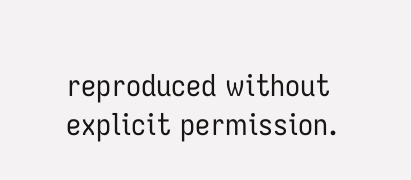reproduced without explicit permission.